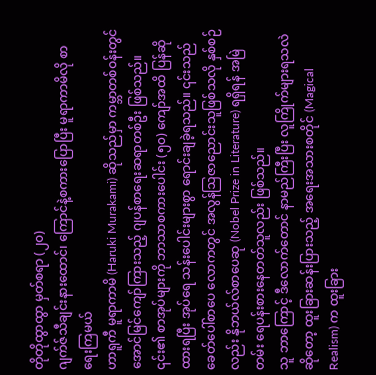တိုတိုထွာထွာ မှတ်စရာ (၂၀)
ဂျက်ဇ်သီချင်းနားထောင်၊ ကြောင်နဲ့စကားပြောပြီး မူရာကာမိလို စာရေးကြမယ်
ဟာရူကီ မူရာကာမိ (Haruki Murakami) ဆိုသည်မှာ ကမ္ဘာတစ်ဝန်းတွင် အောင်မြင်ကျော်ကြားသည့် ဂျပန်စာရေးဆရာတစ်ဦး ဖြစ်သည်။ ၎င်း၏ စာအုပ်များကို ဘာသာစကားပေါင်း (၅၀) ကျော်အထိ ပြန်ဆိုထားရပြီး အုပ်ရေ သန်းပေါင်းများစွာ ရောင်းချခဲ့ရသည်။ ၎င်းသည် ခေတ်ပေါ်စာပေ လောကတွင် အလွန်ဩဇာညောင်းသူဖြစ်သလို နှစ်စဉ်လည်း နိုဘယ်လ်စာပေဆု (Nobel Prize in Literature) ရရှိရန် အမြဲတမ်း ရေပန်းစားနေတတ်သူလည်း ဖြစ်သည်။
သူ ဘာကြောင့် ဒီလောက်တောင် နာမည်ကြီးပြီး လူကြိုက်များရသလဲဆိုတော့ ထူးခြားဆန်းပြားသည့် အရေးအသားစတိုင် (Magical Realism) က ထူးခြား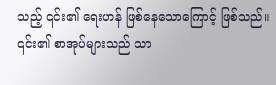သည့် ၎င်း၏ ရေးဟန် ဖြစ်နေသောကြောင့် ဖြစ်သည်။
၎င်း၏ စာအုပ်များသည် သာ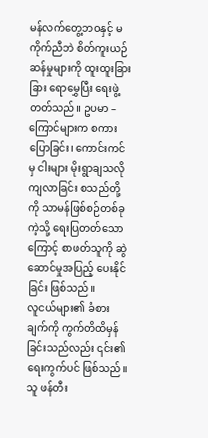မန်လက်တွေ့ဘဝနှင့် မကိုက်ညီဘဲ စိတ်ကူးယဉ်ဆန်မှုများကို ထူးထူးခြားခြား ရောမွှေပြီး ရေးဖွဲ့တတ်သည်။ ဥပမာ – ကြောင်များက စကားပြောခြင်း၊ ကောင်းကင်မှ ငါးများ မိုးရွာချသလို ကျလာခြင်း စသည်တို့ကို သာမန်ဖြစ်စဉ်တစ်ခုကဲ့သို့ ရေးပြတတ်သောကြောင့် စာဖတ်သူကို ဆွဲဆောင်မှုအပြည့် ပေးနိုင်ခြင်း ဖြစ်သည်။
လူငယ်များ၏ ခံစားချက်ကို ကွက်တိထိမှန်ခြင်းသည်လည်း ၎င်း၏ ရေးကွက်ပင် ဖြစ်သည်။ သူ ဖန်တီး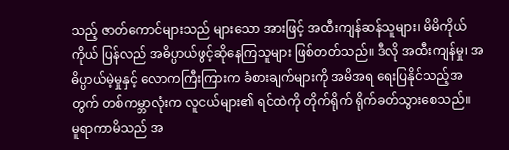သည့် ဇာတ်ကောင်များသည် များသော အားဖြင့် အထီးကျန်ဆန်သူများ၊ မိမိကိုယ်ကိုယ် ပြန်လည် အဓိပ္ပာယ်ဖွင့်ဆိုနေကြသူများ ဖြစ်တတ်သည်။ ဒီလို အထီးကျန်မှု၊ အဓိပ္ပာယ်မဲ့မှုနှင့် လောကကြီးကြားက ခံစားချက်များကို အမိအရ ရေးပြနိုင်သည့်အတွက် တစ်ကမ္ဘာလုံးက လူငယ်များ၏ ရင်ထဲကို တိုက်ရိုက် ရိုက်ခတ်သွားစေသည်။
မူရာကာမိသည် အ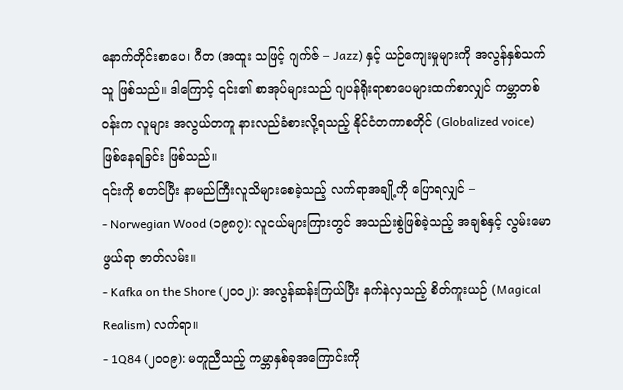နောက်တိုင်းစာပေ၊ ဂီတ (အထူး သဖြင့် ဂျက်ဇ် – Jazz) နှင့် ယဉ်ကျေးမှုများကို အလွန်နှစ်သက်သူ ဖြစ်သည်။ ဒါကြောင့် ၎င်း၏ စာအုပ်များသည် ဂျပန်ရိုးရာစာပေများထက်စာလျှင် ကမ္ဘာတစ်ဝန်းက လူများ အလွယ်တကူ နားလည်ခံစားလို့ရသည့် နိုင်ငံတကာစတိုင် (Globalized voice) ဖြစ်နေရခြင်း ဖြစ်သည်။
၎င်းကို စတင်ပြီး နာမည်ကြီးလူသိများစေခဲ့သည့် လက်ရာအချို့ကို ပြောရလျှင် –
- Norwegian Wood (၁၉၈၇): လူငယ်များကြားတွင် အသည်းစွဲဖြစ်ခဲ့သည့် အချစ်နှင့် လွမ်းမောဖွယ်ရာ ဇာတ်လမ်း။
- Kafka on the Shore (၂၀၀၂): အလွန်ဆန်းကြယ်ပြီး နက်နဲလှသည့် စိတ်ကူးယဉ် (Magical Realism) လက်ရာ။
- 1Q84 (၂၀၀၉): မတူညီသည့် ကမ္ဘာနှစ်ခုအကြောင်းကို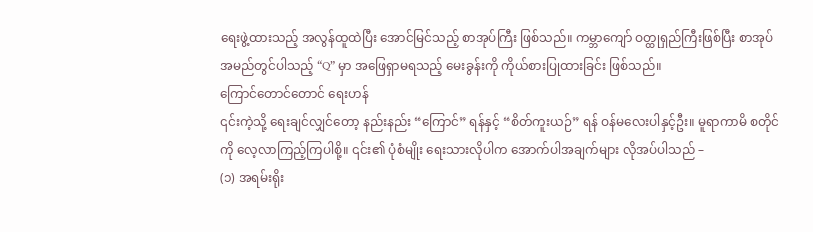ရေးဖွဲ့ထားသည့် အလွန်ထူထဲပြီး အောင်မြင်သည့် စာအုပ်ကြီး ဖြစ်သည်။ ကမ္ဘာကျော် ဝတ္ထုရှည်ကြီးဖြစ်ပြီး စာအုပ်အမည်တွင်ပါသည့် “Q” မှာ အဖြေရှာမရသည့် မေးခွန်းကို ကိုယ်စားပြုထားခြင်း ဖြစ်သည်။
ကြောင်တောင်တောင် ရေးဟန်
၎င်းကဲ့သို့ ရေးချင်လျှင်တော့ နည်းနည်း “ကြောင်” ရန်နှင့် “စိတ်ကူးယဉ်” ရန် ဝန်မလေးပါနှင့်ဦး။ မူရာကာမိ စတိုင်ကို လေ့လာကြည့်ကြပါစို့။ ၎င်း၏ ပုံစံမျိုး ရေးသားလိုပါက အောက်ပါအချက်များ လိုအပ်ပါသည် –
(၁) အရမ်းရိုး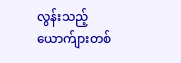လွန်းသည့် ယောက်ျားတစ်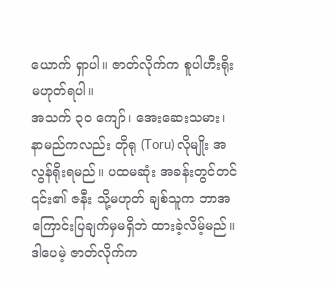ယောက် ရှာပါ။ ဇာတ်လိုက်က စူပါဟီးရိုး မဟုတ်ရပါ။
အသက် ၃၀ ကျော်၊ အေးဆေးသမား၊ နာမည်ကလည်း တိုရု (Toru) လိုမျိုး အလွန်ရိုးရမည်။ ပထမဆုံး အခန်းတွင်တင် ၎င်း၏ ဇနီး သို့မဟုတ် ချစ်သူက ဘာအကြောင်းပြချက်မှမရှိဘဲ ထားခဲ့လိမ့်မည်။ ဒါပေမဲ့ ဇာတ်လိုက်က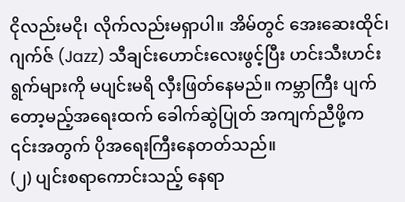ငိုလည်းမငို၊ လိုက်လည်းမရှာပါ။ အိမ်တွင် အေးဆေးထိုင်၊ ဂျက်ဇ် (Jazz) သီချင်းဟောင်းလေးဖွင့်ပြီး ဟင်းသီးဟင်းရွက်များကို မပျင်းမရိ လှီးဖြတ်နေမည်။ ကမ္ဘာကြီး ပျက်တော့မည့်အရေးထက် ခေါက်ဆွဲပြုတ် အကျက်ညီဖို့က ၎င်းအတွက် ပိုအရေးကြီးနေတတ်သည်။
(၂) ပျင်းစရာကောင်းသည့် နေရာ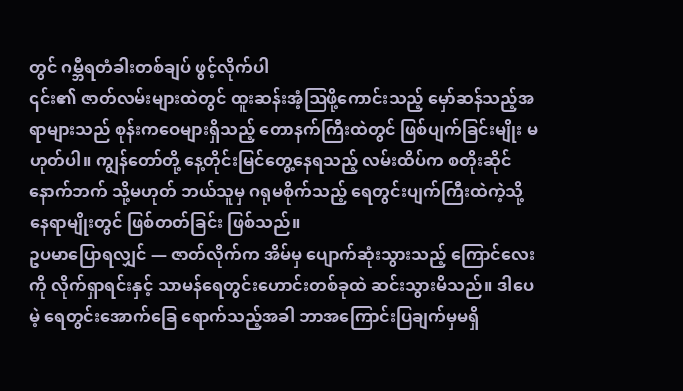တွင် ဂမ္ဘီရတံခါးတစ်ချပ် ဖွင့်လိုက်ပါ
၎င်း၏ ဇာတ်လမ်းများထဲတွင် ထူးဆန်းအံ့ဩဖို့ကောင်းသည့် မှော်ဆန်သည့်အရာများသည် စုန်းကဝေများရှိသည့် တောနက်ကြီးထဲတွင် ဖြစ်ပျက်ခြင်းမျိုး မဟုတ်ပါ။ ကျွန်တော်တို့ နေ့တိုင်းမြင်တွေ့နေရသည့် လမ်းထိပ်က စတိုးဆိုင်နောက်ဘက် သို့မဟုတ် ဘယ်သူမှ ဂရုမစိုက်သည့် ရေတွင်းပျက်ကြီးထဲကဲ့သို့ နေရာမျိုးတွင် ဖြစ်တတ်ခြင်း ဖြစ်သည်။
ဥပမာပြောရလျှင် — ဇာတ်လိုက်က အိမ်မှ ပျောက်ဆုံးသွားသည့် ကြောင်လေးကို လိုက်ရှာရင်းနှင့် သာမန်ရေတွင်းဟောင်းတစ်ခုထဲ ဆင်းသွားမိသည်။ ဒါပေမဲ့ ရေတွင်းအောက်ခြေ ရောက်သည့်အခါ ဘာအကြောင်းပြချက်မှမရှိ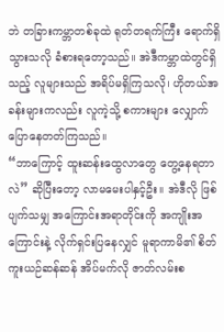ဘဲ တခြားကမ္ဘာတစ်ခုထဲ ရုတ်တရက်ကြီး ရောက်ရှိသွားသလို ခံစားရတော့သည်။ အဲဒီကမ္ဘာထဲတွင်ရှိသည့် လူများသည် အရိပ်မရှိကြသလို၊ ဟိုတယ်အခန်းများကလည်း လူကဲ့သို့ စကားများ လျှောက်ပြောနေတတ်ကြသည်။
“ဘာကြောင့် ထူးဆန်းထွေလာတွေ တွေ့နေရတာလဲ” ဆိုပြီးတော့ လာမမေးပါနှင့်ဦး။ အဲဒီလို ဖြစ်ပျက်သမျှ အကြောင်းအရာတိုင်းကို အကျိုးအကြောင်းနဲ့ လိုက်ရှင်းပြနေလျှင် မူရာကာမိ၏ စိတ်ကူးယဉ်ဆန်ဆန် အိပ်မက်လို ဇာတ်လမ်းစ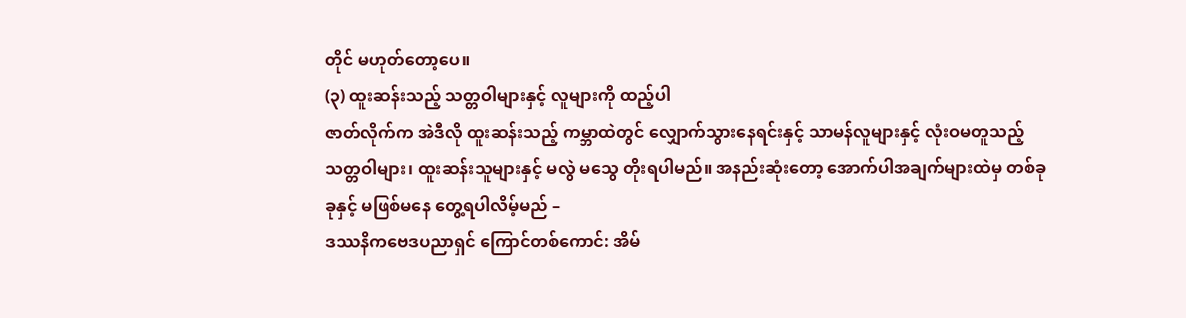တိုင် မဟုတ်တော့ပေ။
(၃) ထူးဆန်းသည့် သတ္တဝါများနှင့် လူများကို ထည့်ပါ
ဇာတ်လိုက်က အဲဒီလို ထူးဆန်းသည့် ကမ္ဘာထဲတွင် လျှောက်သွားနေရင်းနှင့် သာမန်လူများနှင့် လုံးဝမတူသည့် သတ္တဝါများ၊ ထူးဆန်းသူများနှင့် မလွဲ မသွေ တိုးရပါမည်။ အနည်းဆုံးတော့ အောက်ပါအချက်များထဲမှ တစ်ခုခုနှင့် မဖြစ်မနေ တွေ့ရပါလိမ့်မည် –
ဒဿနိကဗေဒပညာရှင် ကြောင်တစ်ကောင်: အိမ်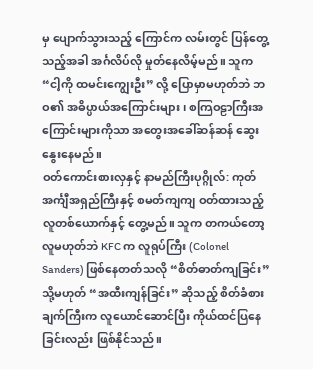မှ ပျောက်သွားသည့် ကြောင်က လမ်းတွင် ပြန်တွေ့သည့်အခါ အင်္ဂလိပ်လို မှုတ်နေလိမ့်မည်။ သူက “ငါ့ကို ထမင်းကျွေးဦး” လို့ ပြောမှာမဟုတ်ဘဲ ဘဝ၏ အဓိပ္ပာယ်အကြောင်းများ၊ စကြဝဠာကြီးအကြောင်းများကိုသာ အတွေးအခေါ်ဆန်ဆန် ဆွေးနွေးနေမည်။
ဝတ်ကောင်းစားလှနှင့် နာမည်ကြီးပုဂ္ဂိုလ်: ကုတ်အင်္ကျီအရှည်ကြီးနှင့် စမတ်ကျကျ ဝတ်ထားသည့် လူတစ်ယောက်နှင့် တွေ့မည်။ သူက တကယ်တော့ လူမဟုတ်ဘဲ KFC က လူရုပ်ကြီး (Colonel Sanders) ဖြစ်နေတတ်သလို “စိတ်ဓာတ်ကျခြင်း” သို့မဟုတ် “အထီးကျန်ခြင်း” ဆိုသည့် စိတ်ခံစားချက်ကြီးက လူယောင်ဆောင်ပြီး ကိုယ်ထင်ပြနေခြင်းလည်း ဖြစ်နိုင်သည်။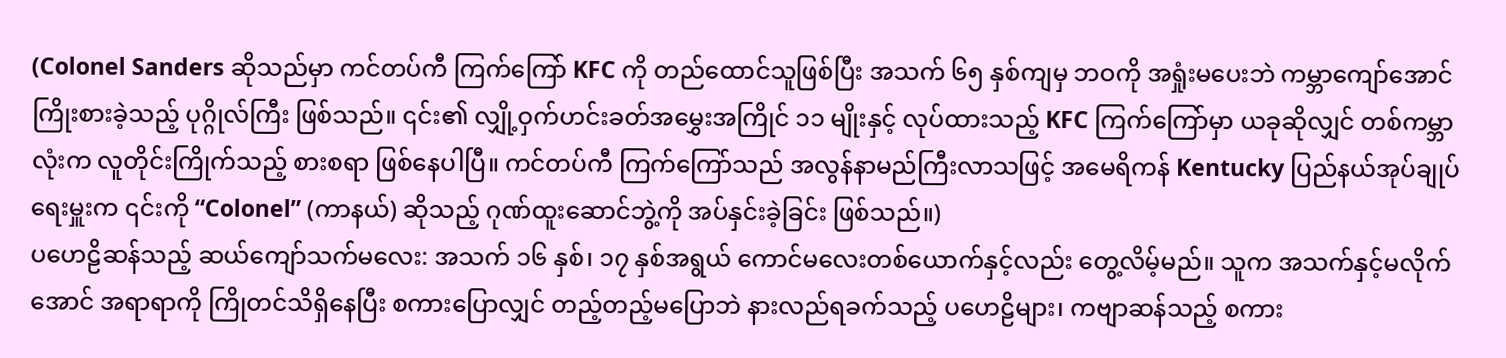(Colonel Sanders ဆိုသည်မှာ ကင်တပ်ကီ ကြက်ကြော် KFC ကို တည်ထောင်သူဖြစ်ပြီး အသက် ၆၅ နှစ်ကျမှ ဘဝကို အရှုံးမပေးဘဲ ကမ္ဘာကျော်အောင် ကြိုးစားခဲ့သည့် ပုဂ္ဂိုလ်ကြီး ဖြစ်သည်။ ၎င်း၏ လျှို့ဝှက်ဟင်းခတ်အမွှေးအကြိုင် ၁၁ မျိုးနှင့် လုပ်ထားသည့် KFC ကြက်ကြော်မှာ ယခုဆိုလျှင် တစ်ကမ္ဘာလုံးက လူတိုင်းကြိုက်သည့် စားစရာ ဖြစ်နေပါပြီ။ ကင်တပ်ကီ ကြက်ကြော်သည် အလွန်နာမည်ကြီးလာသဖြင့် အမေရိကန် Kentucky ပြည်နယ်အုပ်ချုပ်ရေးမှူးက ၎င်းကို “Colonel” (ကာနယ်) ဆိုသည့် ဂုဏ်ထူးဆောင်ဘွဲ့ကို အပ်နှင်းခဲ့ခြင်း ဖြစ်သည်။)
ပဟေဠိဆန်သည့် ဆယ်ကျော်သက်မလေး: အသက် ၁၆ နှစ်၊ ၁၇ နှစ်အရွယ် ကောင်မလေးတစ်ယောက်နှင့်လည်း တွေ့လိမ့်မည်။ သူက အသက်နှင့်မလိုက်အောင် အရာရာကို ကြိုတင်သိရှိနေပြီး စကားပြောလျှင် တည့်တည့်မပြောဘဲ နားလည်ရခက်သည့် ပဟေဠိများ၊ ကဗျာဆန်သည့် စကား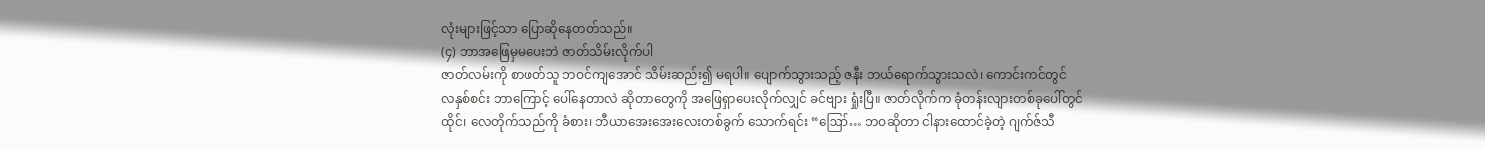လုံးများဖြင့်သာ ပြောဆိုနေတတ်သည်။
(၄) ဘာအဖြေမှမပေးဘဲ ဇာတ်သိမ်းလိုက်ပါ
ဇာတ်လမ်းကို စာဖတ်သူ ဘဝင်ကျအောင် သိမ်းဆည်း၍ မရပါ။ ပျောက်သွားသည့် ဇနီး ဘယ်ရောက်သွားသလဲ၊ ကောင်းကင်တွင် လနှစ်စင်း ဘာကြောင့် ပေါ်နေတာလဲ ဆိုတာတွေကို အဖြေရှာပေးလိုက်လျှင် ခင်ဗျား ရှုံးပြီ။ ဇာတ်လိုက်က ခုံတန်းလျားတစ်ခုပေါ်တွင် ထိုင်၊ လေတိုက်သည်ကို ခံစား၊ ဘီယာအေးအေးလေးတစ်ခွက် သောက်ရင်း “ဪ… ဘဝဆိုတာ ငါနားထောင်ခဲ့တဲ့ ဂျက်ဇ်သီ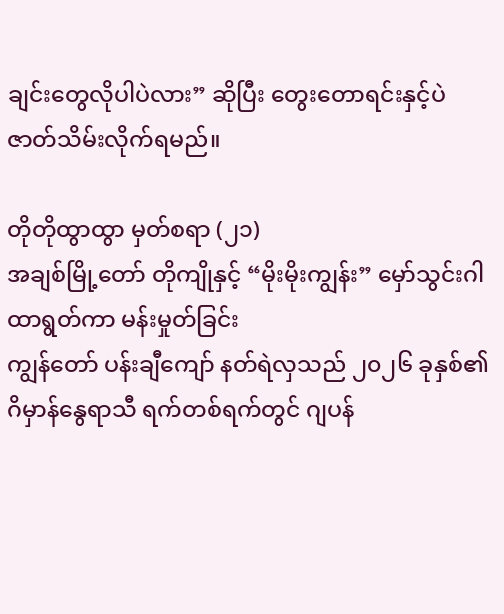ချင်းတွေလိုပါပဲလား” ဆိုပြီး တွေးတောရင်းနှင့်ပဲ ဇာတ်သိမ်းလိုက်ရမည်။

တိုတိုထွာထွာ မှတ်စရာ (၂၁)
အချစ်မြို့တော် တိုကျိုနှင့် “မိုးမိုးကျွန်း” မှော်သွင်းဂါထာရွတ်ကာ မန်းမှုတ်ခြင်း
ကျွန်တော် ပန်းချီကျော် နတ်ရဲလှသည် ၂၀၂၆ ခုနှစ်၏ ဂိမှာန်နွေရာသီ ရက်တစ်ရက်တွင် ဂျပန်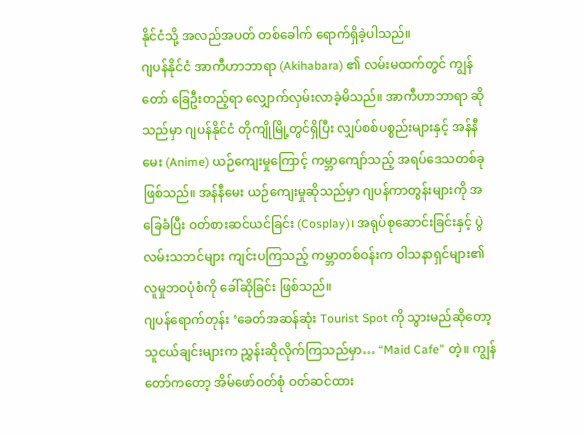နိုင်ငံသို့ အလည်အပတ် တစ်ခေါက် ရောက်ရှိခဲ့ပါသည်။
ဂျပန်နိုင်ငံ အာကီဟာဘာရာ (Akihabara) ၏ လမ်းမထက်တွင် ကျွန်တော် ခြေဦးတည့်ရာ လျှောက်လှမ်းလာခဲ့မိသည်။ အာကီဟာဘာရာ ဆိုသည်မှာ ဂျပန်နိုင်ငံ တိုကျိုမြို့တွင်ရှိပြီး လျှပ်စစ်ပစ္စည်းများနှင့် အန်နီမေး (Anime) ယဉ်ကျေးမှုကြောင့် ကမ္ဘာကျော်သည့် အရပ်ဒေသတစ်ခု ဖြစ်သည်။ အန်နီမေး ယဉ်ကျေးမှုဆိုသည်မှာ ဂျပန်ကာတွန်းများကို အခြေခံပြီး ဝတ်စားဆင်ယင်ခြင်း (Cosplay)၊ အရုပ်စုဆောင်းခြင်းနှင့် ပွဲလမ်းသဘင်များ ကျင်းပကြသည့် ကမ္ဘာတစ်ဝန်းက ဝါသနာရှင်များ၏ လူမှုဘဝပုံစံကို ခေါ်ဆိုခြင်း ဖြစ်သည်။
ဂျပန်ရောက်တုန်း ‘ခေတ်အဆန်ဆုံး Tourist Spot ကို သွားမည်ဆိုတော့ သူငယ်ချင်းများက ညွှန်းဆိုလိုက်ကြသည်မှာ… “Maid Cafe” တဲ့။ ကျွန်တော်ကတော့ အိမ်ဖော်ဝတ်စုံ ဝတ်ဆင်ထား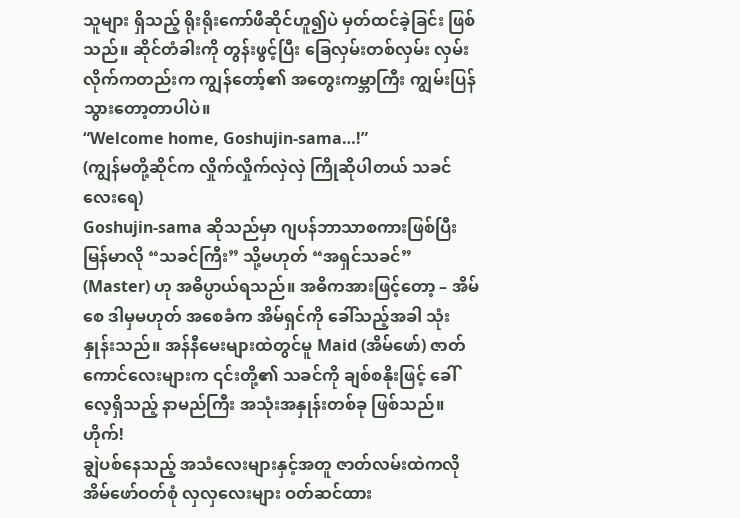သူများ ရှိသည့် ရိုးရိုးကော်ဖီဆိုင်ဟူ၍ပဲ မှတ်ထင်ခဲ့ခြင်း ဖြစ်သည်။ ဆိုင်တံခါးကို တွန်းဖွင့်ပြီး ခြေလှမ်းတစ်လှမ်း လှမ်းလိုက်ကတည်းက ကျွန်တော့်၏ အတွေးကမ္ဘာကြီး ကျွမ်းပြန်သွားတော့တာပါပဲ။
“Welcome home, Goshujin-sama…!”
(ကျွန်မတို့ဆိုင်က လှိုက်လှိုက်လှဲလှဲ ကြိုဆိုပါတယ် သခင်လေးရေ)
Goshujin-sama ဆိုသည်မှာ ဂျပန်ဘာသာစကားဖြစ်ပြီး မြန်မာလို “သခင်ကြီး” သို့မဟုတ် “အရှင်သခင်” (Master) ဟု အဓိပ္ပာယ်ရသည်။ အဓိကအားဖြင့်တော့ – အိမ်စေ ဒါမှမဟုတ် အစေခံက အိမ်ရှင်ကို ခေါ်သည့်အခါ သုံးနှုန်းသည်။ အန်နီမေးများထဲတွင်မူ Maid (အိမ်ဖော်) ဇာတ်ကောင်လေးများက ၎င်းတို့၏ သခင်ကို ချစ်စနိုးဖြင့် ခေါ်လေ့ရှိသည့် နာမည်ကြီး အသုံးအနှုန်းတစ်ခု ဖြစ်သည်။
ဟိုက်!
ချွဲပစ်နေသည့် အသံလေးများနှင့်အတူ ဇာတ်လမ်းထဲကလို အိမ်ဖော်ဝတ်စုံ လှလှလေးများ ဝတ်ဆင်ထား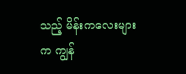သည့် မိန်းကလေးများက ကျွန်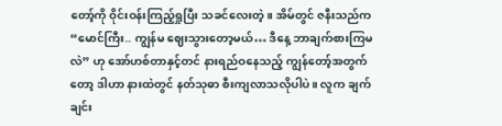တော့်ကို ဝိုင်းဝန်းကြည့်ရှုပြီး သခင်လေးတဲ့။ အိမ်တွင် ဇနီးသည်က “မောင်ကြီး.. ကျွန်မ ဈေးသွားတော့မယ်… ဒီနေ့ ဘာချက်စားကြမလဲ” ဟု အော်ဟစ်တာနှင့်တင် နားရည်ဝနေသည့် ကျွန်တော့်အတွက်တော့ ဒါဟာ နားထဲတွင် နတ်သုဓာ စီးကျလာသလိုပါပဲ။ လူက ချက်ချင်း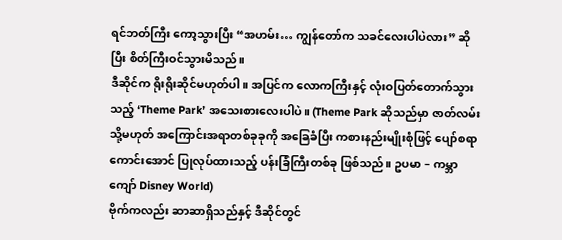ရင်ဘတ်ကြီး ကော့သွားပြီး “အဟမ်း… ကျွန်တော်က သခင်လေးပါပဲလား” ဆိုပြီး စိတ်ကြီးဝင်သွားမိသည်။
ဒီဆိုင်က ရိုးရိုးဆိုင်မဟုတ်ပါ။ အပြင်က လောကကြီးနှင့် လုံးဝပြတ်တောက်သွားသည့် ‘Theme Park’ အသေးစားလေးပါပဲ။ (Theme Park ဆိုသည်မှာ ဇာတ်လမ်း သို့မဟုတ် အကြောင်းအရာတစ်ခုခုကို အခြေခံပြီး ကစားနည်းမျိုးစုံဖြင့် ပျော်စရာကောင်းအောင် ပြုလုပ်ထားသည့် ပန်းခြံကြီးတစ်ခု ဖြစ်သည်။ ဥပမာ – ကမ္ဘာကျော် Disney World)
ဗိုက်ကလည်း ဆာဆာရှိသည်နှင့် ဒီဆိုင်တွင်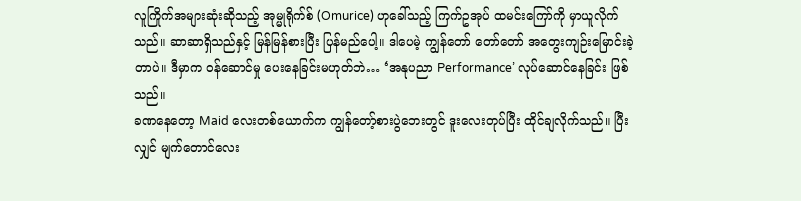လူကြိုက်အများဆုံးဆိုသည့် အုမ္မုရိုက်စ် (Omurice) ဟုခေါ်သည့် ကြက်ဥအုပ် ထမင်းကြော်ကို မှာယူလိုက်သည်။ ဆာဆာရှိသည်နှင့် မြန်မြန်စားပြီး ပြန်မည်ပေါ့။ ဒါပေမဲ့ ကျွန်တော် တော်တော် အတွေးကျဉ်းမြောင်းခဲ့တာပဲ။ ဒီမှာက ဝန်ဆောင်မှု ပေးနေခြင်းမဟုတ်ဘဲ… ‘အနုပညာ Performance’ လုပ်ဆောင်နေခြင်း ဖြစ်သည်။
ခဏနေတော့ Maid လေးတစ်ယောက်က ကျွန်တော့်စားပွဲဘေးတွင် ဒူးလေးတုပ်ပြီး ထိုင်ချလိုက်သည်။ ပြီးလျှင် မျက်တောင်လေး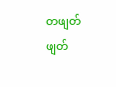တဖျတ်ဖျတ်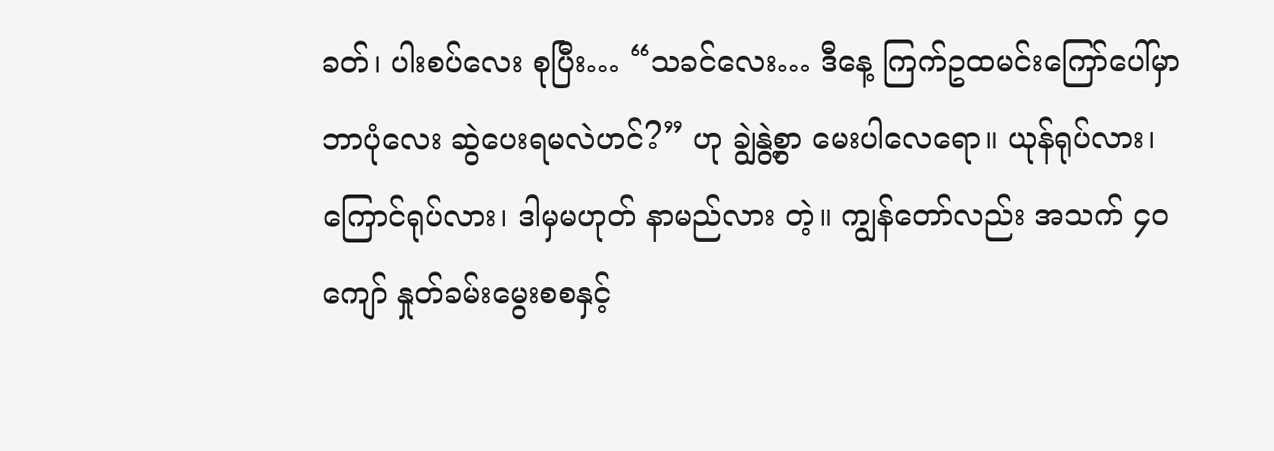ခတ်၊ ပါးစပ်လေး စုပြီး… “သခင်လေး… ဒီနေ့ ကြက်ဥထမင်းကြော်ပေါ်မှာ ဘာပုံလေး ဆွဲပေးရမလဲဟင်?” ဟု ချွဲနွဲ့စွာ မေးပါလေရော။ ယုန်ရုပ်လား၊ ကြောင်ရုပ်လား၊ ဒါမှမဟုတ် နာမည်လား တဲ့။ ကျွန်တော်လည်း အသက် ၄၀ ကျော် နှုတ်ခမ်းမွေးစစနှင့်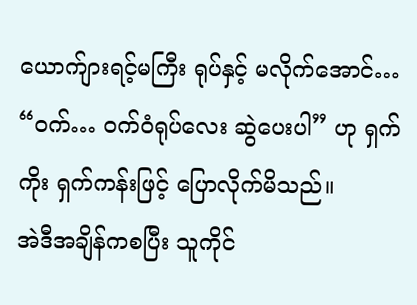ယောက်ျားရင့်မကြီး ရုပ်နှင့် မလိုက်အောင်… “ဝက်… ဝက်ဝံရုပ်လေး ဆွဲပေးပါ” ဟု ရှက်ကိုး ရှက်ကန်းဖြင့် ပြောလိုက်မိသည်။
အဲဒီအချိန်ကစပြီး သူကိုင်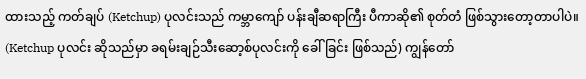ထားသည့် ကတ်ချပ် (Ketchup) ပုလင်းသည် ကမ္ဘာကျော် ပန်းချီဆရာကြီး ပီကာဆို၏ စုတ်တံ ဖြစ်သွားတော့တာပါပဲ။ (Ketchup ပုလင်း ဆိုသည်မှာ ခရမ်းချဉ်သီးဆော့စ်ပုလင်းကို ခေါ်ခြင်း ဖြစ်သည်) ကျွန်တော်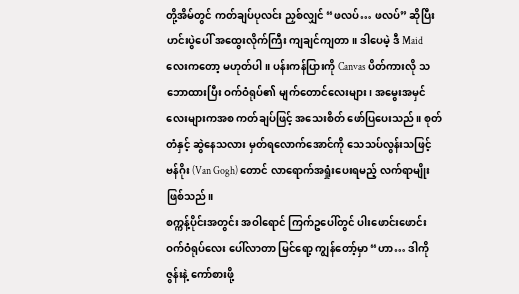တို့အိမ်တွင် ကတ်ချပ်ပုလင်း ညှစ်လျှင် “ဖလပ်… ဖလပ်” ဆိုပြီး ဟင်းပွဲပေါ် အထွေးလိုက်ကြီး ကျချင်ကျတာ။ ဒါပေမဲ့ ဒီ Maid လေးကတော့ မဟုတ်ပါ။ ပန်းကန်ပြားကို Canvas ပိတ်ကားလို သဘောထားပြီး ဝက်ဝံရုပ်၏ မျက်တောင်လေးများ၊ အမွေးအမှင်လေးများကအစ ကတ်ချပ်ဖြင့် အသေးစိတ် ဖော်ပြပေးသည်။ စုတ်တံနှင့် ဆွဲနေသလား မှတ်ရလောက်အောင်ကို သေသပ်လွန်းသဖြင့် ဗန်ဂိုး (Van Gogh) တောင် လာရောက်အရှုံးပေးရမည့် လက်ရာမျိုး ဖြစ်သည်။
စက္ကန့်ပိုင်းအတွင်း အဝါရောင် ကြက်ဥပေါ်တွင် ပါးဖောင်းဖောင်း ဝက်ဝံရုပ်လေး ပေါ်လာတာ မြင်ရော့ ကျွန်တော့်မှာ “ဟာ… ဒါကို ဇွန်းနဲ့ ကော်စားဖို့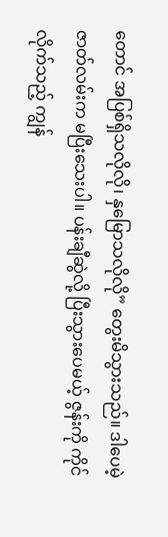တောင် အပြစ်ရှိသလိုလို၊ နှမြောသလိုလို” တွေးမိသွားသည်။ ဒါပေမဲ့ ဇာတ်လမ်းက မပြီးသေးပါ။ ပန်းချီဆွဲလို့ ပြီးသွားပေမယ့် ဇွန်းကို ကိုင်လိုက်သည့် ကျွန်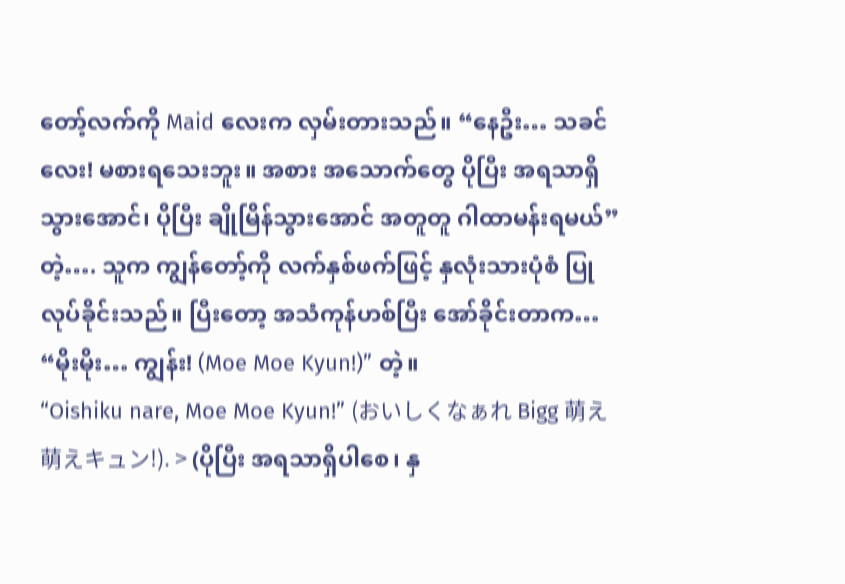တော့်လက်ကို Maid လေးက လှမ်းတားသည်။ “နေဦး… သခင်လေး! မစားရသေးဘူး။ အစား အသောက်တွေ ပိုပြီး အရသာရှိသွားအောင်၊ ပိုပြီး ချိုမြိန်သွားအောင် အတူတူ ဂါထာမန်းရမယ်” တဲ့…. သူက ကျွန်တော့်ကို လက်နှစ်ဖက်ဖြင့် နှလုံးသားပုံစံ ပြုလုပ်ခိုင်းသည်။ ပြီးတော့ အသံကုန်ဟစ်ပြီး အော်ခိုင်းတာက…
“မိုးမိုး… ကျွန်း! (Moe Moe Kyun!)” တဲ့။
“Oishiku nare, Moe Moe Kyun!” (おいしくなぁれ Bigg 萌え萌えキュン!). > (ပိုပြီး အရသာရှိပါစေ၊ နှ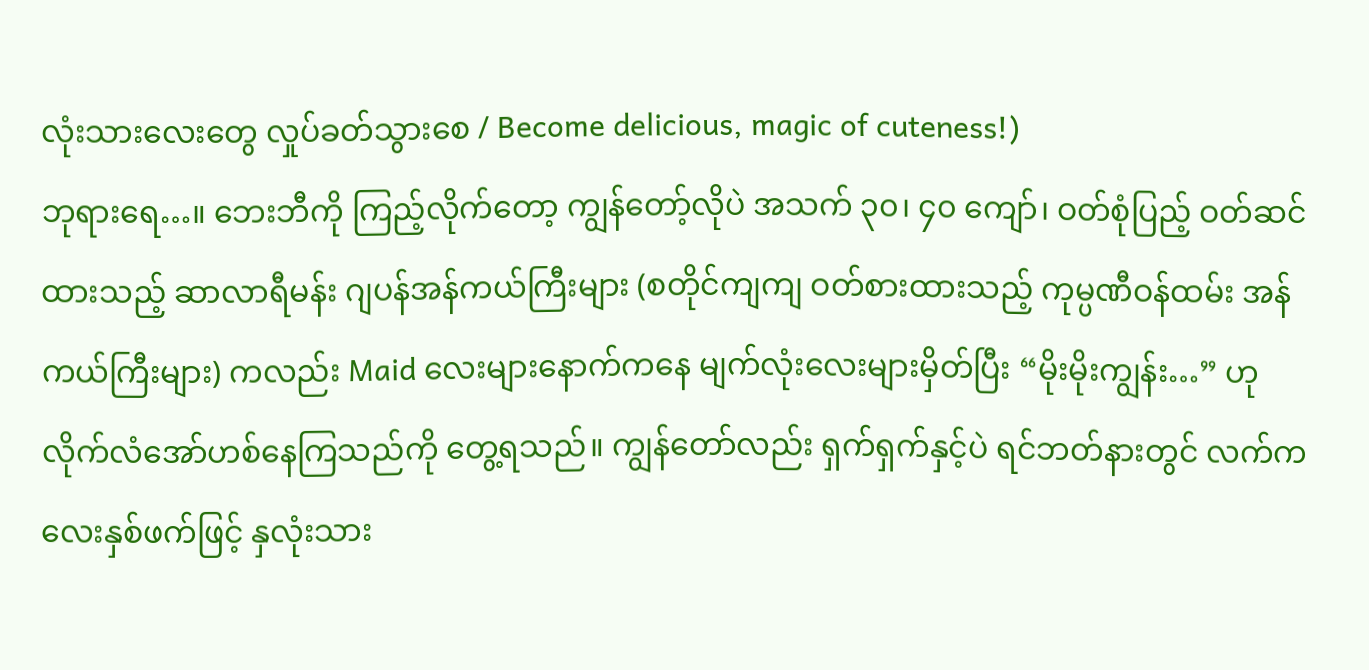လုံးသားလေးတွေ လှုပ်ခတ်သွားစေ / Become delicious, magic of cuteness!)
ဘုရားရေ…။ ဘေးဘီကို ကြည့်လိုက်တော့ ကျွန်တော့်လိုပဲ အသက် ၃၀၊ ၄၀ ကျော်၊ ဝတ်စုံပြည့် ဝတ်ဆင်ထားသည့် ဆာလာရီမန်း ဂျပန်အန်ကယ်ကြီးများ (စတိုင်ကျကျ ဝတ်စားထားသည့် ကုမ္ပဏီဝန်ထမ်း အန်ကယ်ကြီးများ) ကလည်း Maid လေးများနောက်ကနေ မျက်လုံးလေးများမှိတ်ပြီး “မိုးမိုးကျွန်း…” ဟု လိုက်လံအော်ဟစ်နေကြသည်ကို တွေ့ရသည်။ ကျွန်တော်လည်း ရှက်ရှက်နှင့်ပဲ ရင်ဘတ်နားတွင် လက်ကလေးနှစ်ဖက်ဖြင့် နှလုံးသား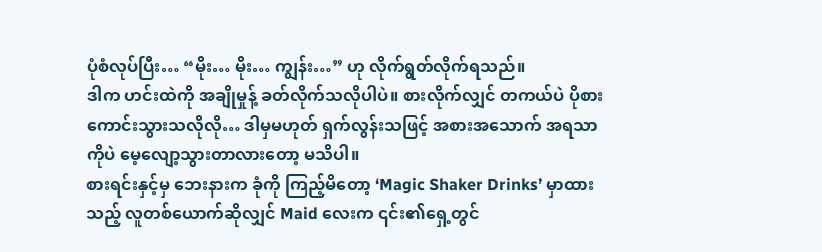ပုံစံလုပ်ပြီး… “မိုး… မိုး… ကျွန်း…” ဟု လိုက်ရွတ်လိုက်ရသည်။
ဒါက ဟင်းထဲကို အချိုမှုန့် ခတ်လိုက်သလိုပါပဲ။ စားလိုက်လျှင် တကယ်ပဲ ပိုစားကောင်းသွားသလိုလို… ဒါမှမဟုတ် ရှက်လွန်းသဖြင့် အစားအသောက် အရသာကိုပဲ မေ့လျော့သွားတာလားတော့ မသိပါ။
စားရင်းနှင့်မှ ဘေးနားက ခုံကို ကြည့်မိတော့ ‘Magic Shaker Drinks’ မှာထားသည့် လူတစ်ယောက်ဆိုလျှင် Maid လေးက ၎င်း၏ရှေ့တွင်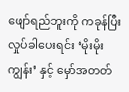ဖျော်ရည်ဘူးကို ကခုန်ပြီး လှုပ်ခါပေးရင်း ‘မိုးမိုးကျွန်း’ နှင့် မှော်အတတ်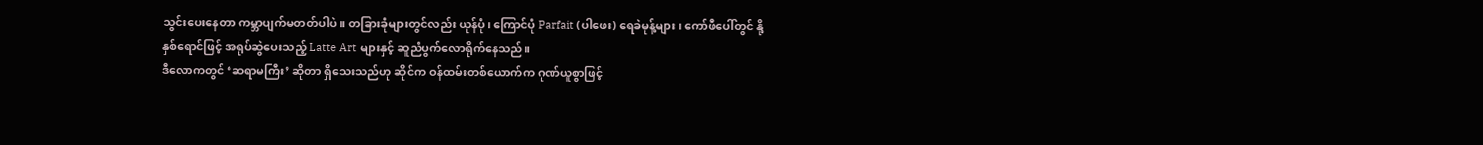သွင်းပေးနေတာ ကမ္ဘာပျက်မတတ်ပါပဲ။ တခြားခုံများတွင်လည်း ယုန်ပုံ၊ ကြောင်ပုံ Parfait (ပါဖေး) ရေခဲမုန့်များ၊ ကော်ဖီပေါ်တွင် နို့နှစ်ရောင်ဖြင့် အရုပ်ဆွဲပေးသည့် Latte Art များနှင့် ဆူညံပွက်လောရိုက်နေသည်။
ဒီလောကတွင် ‘ဆရာမကြီး’ ဆိုတာ ရှိသေးသည်ဟု ဆိုင်က ဝန်ထမ်းတစ်ယောက်က ဂုဏ်ယူစွာဖြင့်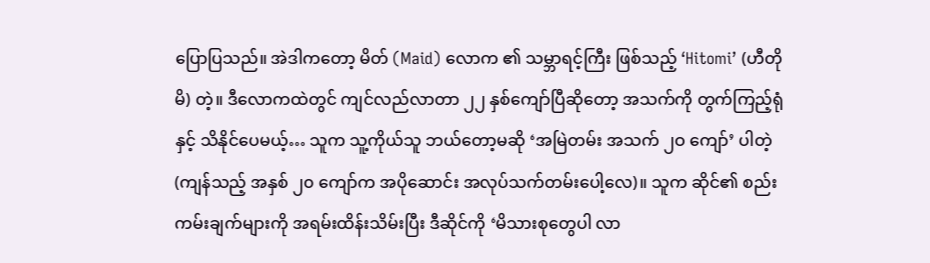ပြောပြသည်။ အဲဒါကတော့ မိတ် (Maid) လောက ၏ သမ္ဘာရင့်ကြီး ဖြစ်သည့် ‘Hitomi’ (ဟီတိုမိ) တဲ့။ ဒီလောကထဲတွင် ကျင်လည်လာတာ ၂၂ နှစ်ကျော်ပြီဆိုတော့ အသက်ကို တွက်ကြည့်ရုံနှင့် သိနိုင်ပေမယ့်… သူက သူ့ကိုယ်သူ ဘယ်တော့မဆို ‘အမြဲတမ်း အသက် ၂ဝ ကျော်’ ပါတဲ့ (ကျန်သည့် အနှစ် ၂၀ ကျော်က အပိုဆောင်း အလုပ်သက်တမ်းပေါ့လေ)။ သူက ဆိုင်၏ စည်းကမ်းချက်များကို အရမ်းထိန်းသိမ်းပြီး ဒီဆိုင်ကို ‘မိသားစုတွေပါ လာ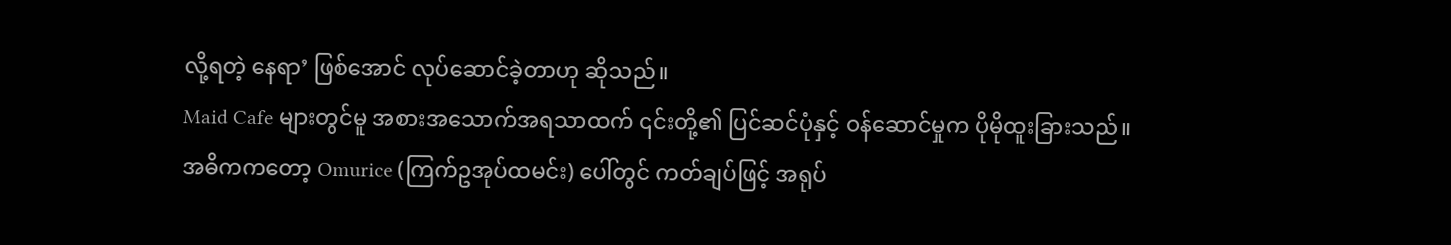လို့ရတဲ့ နေရာ’ ဖြစ်အောင် လုပ်ဆောင်ခဲ့တာဟု ဆိုသည်။
Maid Cafe များတွင်မူ အစားအသောက်အရသာထက် ၎င်းတို့၏ ပြင်ဆင်ပုံနှင့် ဝန်ဆောင်မှုက ပိုမိုထူးခြားသည်။ အဓိကကတော့ Omurice (ကြက်ဥအုပ်ထမင်း) ပေါ်တွင် ကတ်ချပ်ဖြင့် အရုပ်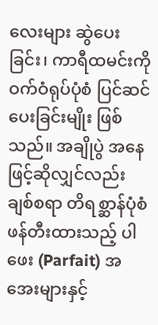လေးများ ဆွဲပေးခြင်း၊ ကာရီထမင်းကို ဝက်ဝံရုပ်ပုံစံ ပြင်ဆင်ပေးခြင်းမျိုး ဖြစ်သည်။ အချိုပွဲ အနေဖြင့်ဆိုလျှင်လည်း ချစ်စရာ တိရစ္ဆာန်ပုံစံ ဖန်တီးထားသည့် ပါဖေး (Parfait) အအေးများနှင့်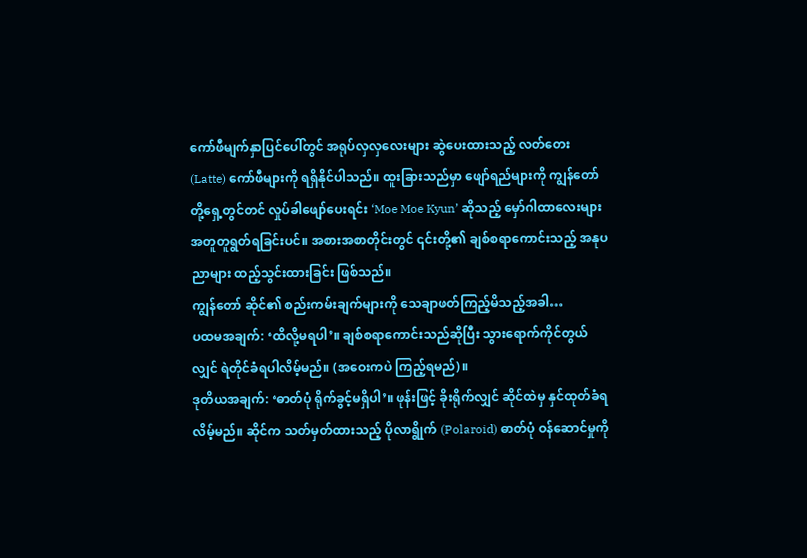ကော်ဖီမျက်နှာပြင်ပေါ်တွင် အရုပ်လှလှလေးများ ဆွဲပေးထားသည့် လတ်တေး (Latte) ကော်ဖီများကို ရရှိနိုင်ပါသည်။ ထူးခြားသည်မှာ ဖျော်ရည်များကို ကျွန်တော်တို့ရှေ့တွင်တင် လှုပ်ခါဖျော်ပေးရင်း ‘Moe Moe Kyun’ ဆိုသည့် မှော်ဂါထာလေးများ အတူတူရွတ်ရခြင်းပင်။ အစားအစာတိုင်းတွင် ၎င်းတို့၏ ချစ်စရာကောင်းသည့် အနုပညာများ ထည့်သွင်းထားခြင်း ဖြစ်သည်။
ကျွန်တော် ဆိုင်၏ စည်းကမ်းချက်များကို သေချာဖတ်ကြည့်မိသည့်အခါ…
ပထမအချက်: ‘ထိလို့မရပါ’။ ချစ်စရာကောင်းသည်ဆိုပြီး သွားရောက်ကိုင်တွယ်လျှင် ရဲတိုင်ခံရပါလိမ့်မည်။ (အဝေးကပဲ ကြည့်ရမည်)။
ဒုတိယအချက်: ‘ဓာတ်ပုံ ရိုက်ခွင့်မရှိပါ’။ ဖုန်းဖြင့် ခိုးရိုက်လျှင် ဆိုင်ထဲမှ နှင်ထုတ်ခံရလိမ့်မည်။ ဆိုင်က သတ်မှတ်ထားသည့် ပိုလာရွိုက် (Polaroid) ဓာတ်ပုံ ဝန်ဆောင်မှုကို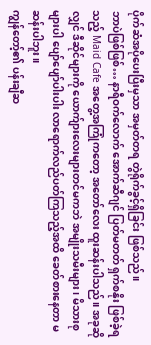ပိုက်ဆံအပိုပေးပြီးမှသာ အမှတ်တရ တွဲရိုက်ခွင့်ရှိခြင်း ဖြစ်သည်။
ဘာပဲဖြစ်ဖြစ်… နာရီဝက်လောက် အောက်ဆီဂျင် ပြတ်မတတ် ရှက်စနိုး ဖြစ်ခဲ့ရသည့် Maid Cafe အတွေ့အကြုံကတော့ အတော်လေး ထူးဆန်းပါသည်။ အခုဆိုလျှင် ဒီဆိုင်များကို ယောက်ျားလေးများတင်မကဘဲ အမျိုးသမီးများ၊ မိသားစုများပါ ပျော်ပျော်ပါးပါး လာရောက်လည်ပတ်ကြသည့်အထိ ခေတ်စားနေတာ မဆန်းပါဘူး။
ကျွန်တော့်၏ ပန်းချီဆ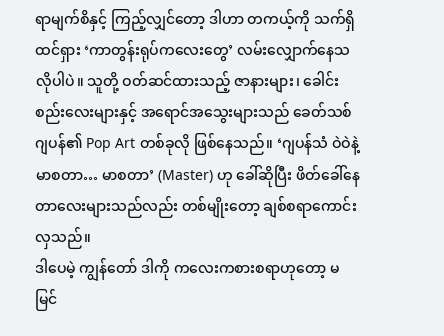ရာမျက်စိနှင့် ကြည့်လျှင်တော့ ဒါဟာ တကယ့်ကို သက်ရှိထင်ရှား ‘ကာတွန်းရုပ်ကလေးတွေ’ လမ်းလျှောက်နေသလိုပါပဲ။ သူတို့ ဝတ်ဆင်ထားသည့် ဇာနားများ၊ ခေါင်းစည်းလေးများနှင့် အရောင်အသွေးများသည် ခေတ်သစ်ဂျပန်၏ Pop Art တစ်ခုလို ဖြစ်နေသည်။ ‘ဂျပန်သံ ဝဲဝဲနဲ့ မာစတာ… မာစတာ’ (Master) ဟု ခေါ်ဆိုပြီး ဖိတ်ခေါ်နေတာလေးများသည်လည်း တစ်မျိုးတော့ ချစ်စရာကောင်းလှသည်။
ဒါပေမဲ့ ကျွန်တော် ဒါကို ကလေးကစားစရာဟုတော့ မမြင်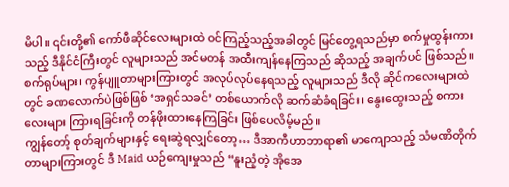မိပါ။ ၎င်းတို့၏ ကော်ဖီဆိုင်လေးများထဲ ဝင်ကြည့်သည့်အခါတွင် မြင်တွေ့ရသည်မှာ စက်မှုထွန်းကားသည့် ဒီနိုင်ငံကြီးတွင် လူများသည် အင်မတန် အထီးကျန်နေကြသည် ဆိုသည့် အချက်ပင် ဖြစ်သည်။ စက်ရုပ်များ၊ ကွန်ပျူတာများကြားတွင် အလုပ်လုပ်နေရသည့် လူများသည် ဒီလို ဆိုင်ကလေးများထဲတွင် ခဏလောက်ပဲဖြစ်ဖြစ် ‘အရှင်သခင်’ တစ်ယောက်လို ဆက်ဆံခံရခြင်း၊ နွေးထွေးသည့် စကားလေးများ ကြားရခြင်းကို တန်ဖိုးထားနေကြခြင်း ဖြစ်ပေလိမ့်မည်။
ကျွန်တော့် စုတ်ချက်များနှင့် ရေးဆွဲရလျှင်တော့… ဒီအာကီဟာဘာရာ၏ မာကျောသည့် သံမဏိတိုက်တာများကြားတွင် ဒီ Maid ယဉ်ကျေးမှုသည် “နူးညံ့တဲ့ အိုအေ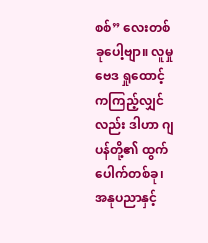စစ်” လေးတစ်ခုပေါ့ဗျာ။ လူမှုဗေဒ ရှုထောင့်ကကြည့်လျှင်လည်း ဒါဟာ ဂျပန်တို့၏ ထွက်ပေါက်တစ်ခု၊ အနုပညာနှင့်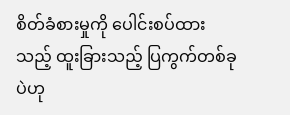စိတ်ခံစားမှုကို ပေါင်းစပ်ထားသည့် ထူးခြားသည့် ပြကွက်တစ်ခုပဲဟု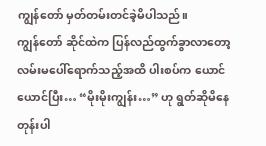ကျွန်တော် မှတ်တမ်းတင်ခဲ့မိပါသည်။
ကျွန်တော် ဆိုင်ထဲက ပြန်လည်ထွက်ခွာလာတော့ လမ်းမပေါ်ရောက်သည့်အထိ ပါးစပ်က ယောင်ယောင်ပြီး… “မိုးမိုးကျွန်း…” ဟု ရွတ်ဆိုမိနေတုန်းပါ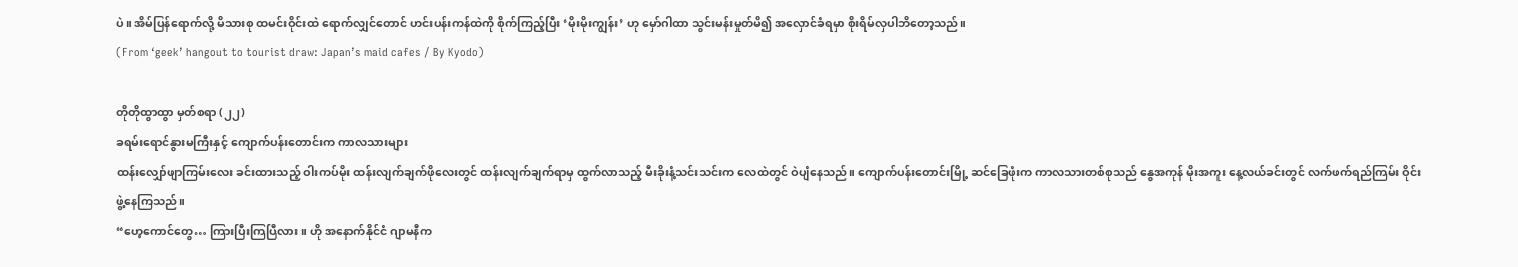ပဲ။ အိမ်ပြန်ရောက်လို့ မိသားစု ထမင်းဝိုင်းထဲ ရောက်လျှင်တောင် ဟင်းပန်းကန်ထဲကို စိုက်ကြည့်ပြီး ‘မိုးမိုးကျွန်း’ ဟု မှော်ဂါထာ သွင်းမန်းမှုတ်မိ၍ အလှောင်ခံရမှာ စိုးရိမ်လှပါဘိတော့သည်။
(From ‘geek’ hangout to tourist draw: Japan’s maid cafes / By Kyodo)

တိုတိုထွာထွာ မှတ်စရာ (၂၂)
ခရမ်းရောင်နွားမကြီးနှင့် ကျောက်ပန်းတောင်းက ကာလသားများ
ထန်းလျှော်ဖျာကြမ်းလေး ခင်းထားသည့် ဝါးကပ်မိုး ထန်းလျက်ချက်ဖိုလေးတွင် ထန်းလျက်ချက်ရာမှ ထွက်လာသည့် မီးခိုးနံ့သင်းသင်းက လေထဲတွင် ဝဲပျံနေသည်။ ကျောက်ပန်းတောင်းမြို့ ဆင်ခြေဖုံးက ကာလသားတစ်စုသည် နွေအကုန် မိုးအကူး နေ့လယ်ခင်းတွင် လက်ဖက်ရည်ကြမ်း ဝိုင်းဖွဲ့နေကြသည်။
“ဟေ့ကောင်တွေ… ကြားပြီးကြပြီလား။ ဟို အနောက်နိုင်ငံ ဂျာမနီက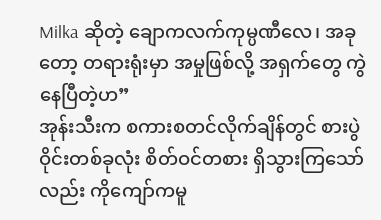Milka ဆိုတဲ့ ချောကလက်ကုမ္ပဏီလေ၊ အခုတော့ တရားရုံးမှာ အမှုဖြစ်လို့ အရှက်တွေ ကွဲနေပြီတဲ့ဟ”
အုန်းသီးက စကားစတင်လိုက်ချိန်တွင် စားပွဲဝိုင်းတစ်ခုလုံး စိတ်ဝင်တစား ရှိသွားကြသော်လည်း ကိုကျော်ကမူ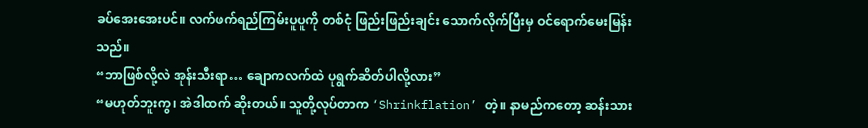ခပ်အေးအေးပင်။ လက်ဖက်ရည်ကြမ်းပူပူကို တစ်ငုံ ဖြည်းဖြည်းချင်း သောက်လိုက်ပြီးမှ ဝင်ရောက်မေးမြန်းသည်။
“ဘာဖြစ်လို့လဲ အုန်းသီးရာ… ချောကလက်ထဲ ပုရွက်ဆိတ်ပါလို့လား”
“မဟုတ်ဘူးကွ၊ အဲဒါထက် ဆိုးတယ်။ သူတို့လုပ်တာက ‘Shrinkflation’ တဲ့။ နာမည်ကတော့ ဆန်းသား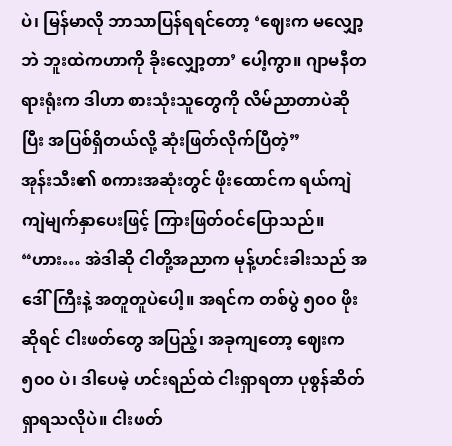ပဲ၊ မြန်မာလို ဘာသာပြန်ရရင်တော့ ‘ဈေးက မလျှော့ဘဲ ဘူးထဲကဟာကို ခိုးလျှော့တာ’ ပေါ့ကွာ။ ဂျာမနီတရားရုံးက ဒါဟာ စားသုံးသူတွေကို လိမ်ညာတာပဲဆိုပြီး အပြစ်ရှိတယ်လို့ ဆုံးဖြတ်လိုက်ပြီတဲ့”
အုန်းသီး၏ စကားအဆုံးတွင် ဖိုးထောင်က ရယ်ကျဲကျဲမျက်နှာပေးဖြင့် ကြားဖြတ်ဝင်ပြောသည်။
“ဟား… အဲဒါဆို ငါတို့အညာက မုန့်ဟင်းခါးသည် အဒေါ်ကြီးနဲ့ အတူတူပဲပေါ့။ အရင်က တစ်ပွဲ ၅၀၀ ဖိုးဆိုရင် ငါးဖတ်တွေ အပြည့်၊ အခုကျတော့ ဈေးက ၅၀၀ ပဲ၊ ဒါပေမဲ့ ဟင်းရည်ထဲ ငါးရှာရတာ ပုစွန်ဆိတ် ရှာရသလိုပဲ။ ငါးဖတ်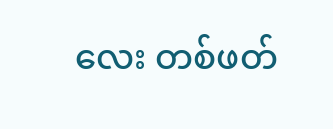လေး တစ်ဖတ်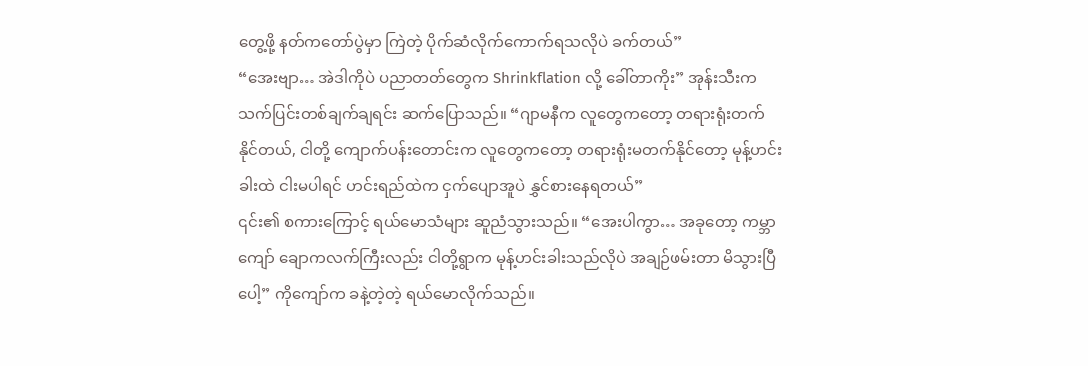တွေ့ဖို့ နတ်ကတော်ပွဲမှာ ကြဲတဲ့ ပိုက်ဆံလိုက်ကောက်ရသလိုပဲ ခက်တယ်”
“အေးဗျာ… အဲဒါကိုပဲ ပညာတတ်တွေက Shrinkflation လို့ ခေါ်တာကိုး” အုန်းသီးက သက်ပြင်းတစ်ချက်ချရင်း ဆက်ပြောသည်။ “ဂျာမနီက လူတွေကတော့ တရားရုံးတက်နိုင်တယ်, ငါတို့ ကျောက်ပန်းတောင်းက လူတွေကတော့ တရားရုံးမတက်နိုင်တော့ မုန့်ဟင်းခါးထဲ ငါးမပါရင် ဟင်းရည်ထဲက ငှက်ပျောအူပဲ နွှင်စားနေရတယ်”
၎င်း၏ စကားကြောင့် ရယ်မောသံများ ဆူညံသွားသည်။ “အေးပါကွာ… အခုတော့ ကမ္ဘာကျော် ချောကလက်ကြီးလည်း ငါတို့ရွာက မုန့်ဟင်းခါးသည်လိုပဲ အချဉ်ဖမ်းတာ မိသွားပြီပေါ့” ကိုကျော်က ခနဲ့တဲ့တဲ့ ရယ်မောလိုက်သည်။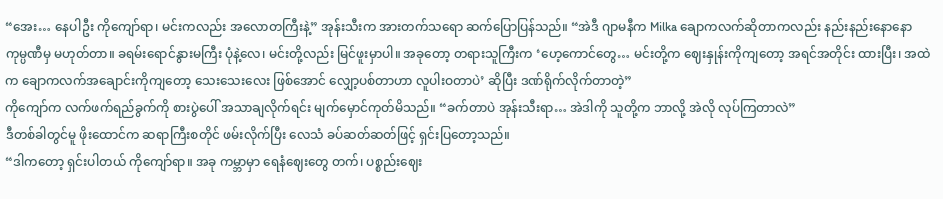“အေး… နေပါဦး ကိုကျော်ရာ၊ မင်းကလည်း အလောတကြီးနဲ့” အုန်းသီးက အားတက်သရော ဆက်ပြောပြန်သည်။ “အဲဒီ ဂျာမနီက Milka ချောကလက်ဆိုတာကလည်း နည်းနည်းနောနော ကုမ္ပဏီမှ မဟုတ်တာ။ ခရမ်းရောင်နွားမကြီး ပုံနဲ့လေ၊ မင်းတို့လည်း မြင်ဖူးမှာပါ။ အခုတော့ တရားသူကြီးက ‘ဟေ့ကောင်တွေ… မင်းတို့က ဈေးနှုန်းကိုကျတော့ အရင်အတိုင်း ထားပြီး၊ အထဲက ချောကလက်အချောင်းကိုကျတော့ သေးသေးလေး ဖြစ်အောင် လျှော့ပစ်တာဟာ လူပါးဝတာပဲ’ ဆိုပြီး ဒဏ်ရိုက်လိုက်တာတဲ့”
ကိုကျော်က လက်ဖက်ရည်ခွက်ကို စားပွဲပေါ် အသာချလိုက်ရင်း မျက်မှောင်ကုတ်မိသည်။ “ခက်တာပဲ အုန်းသီးရာ… အဲဒါကို သူတို့က ဘာလို့ အဲလို လုပ်ကြတာလဲ”
ဒီတစ်ခါတွင်မူ ဖိုးထောင်က ဆရာကြီးစတိုင် ဖမ်းလိုက်ပြီး လေသံ ခပ်ဆတ်ဆတ်ဖြင့် ရှင်းပြတော့သည်။
“ဒါကတော့ ရှင်းပါတယ် ကိုကျော်ရာ။ အခု ကမ္ဘာမှာ ရေနံဈေးတွေ တက်၊ ပစ္စည်းဈေး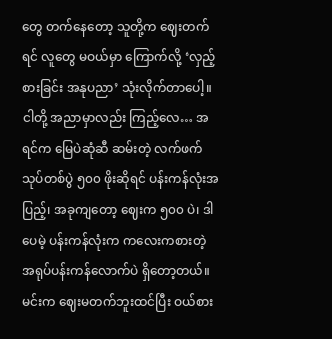တွေ တက်နေတော့ သူတို့က ဈေးတက်ရင် လူတွေ မဝယ်မှာ ကြောက်လို့ ‘လှည့်စားခြင်း အနုပညာ’ သုံးလိုက်တာပေါ့။ ငါတို့ အညာမှာလည်း ကြည့်လေ… အရင်က မြေပဲဆုံဆီ ဆမ်းတဲ့ လက်ဖက်သုပ်တစ်ပွဲ ၅၀၀ ဖိုးဆိုရင် ပန်းကန်လုံးအပြည့်၊ အခုကျတော့ ဈေးက ၅၀၀ ပဲ၊ ဒါပေမဲ့ ပန်းကန်လုံးက ကလေးကစားတဲ့ အရုပ်ပန်းကန်လောက်ပဲ ရှိတော့တယ်။ မင်းက ဈေးမတက်ဘူးထင်ပြီး ဝယ်စား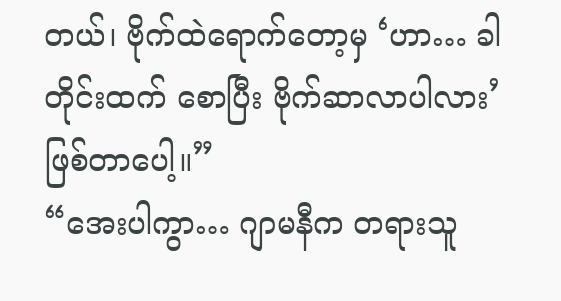တယ်၊ ဗိုက်ထဲရောက်တော့မှ ‘ဟာ… ခါတိုင်းထက် စောပြီး ဗိုက်ဆာလာပါလား’ ဖြစ်တာပေါ့။”
“အေးပါကွာ… ဂျာမနီက တရားသူ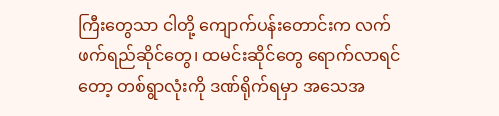ကြီးတွေသာ ငါတို့ ကျောက်ပန်းတောင်းက လက်ဖက်ရည်ဆိုင်တွေ၊ ထမင်းဆိုင်တွေ ရောက်လာရင်တော့ တစ်ရွာလုံးကို ဒဏ်ရိုက်ရမှာ အသေအ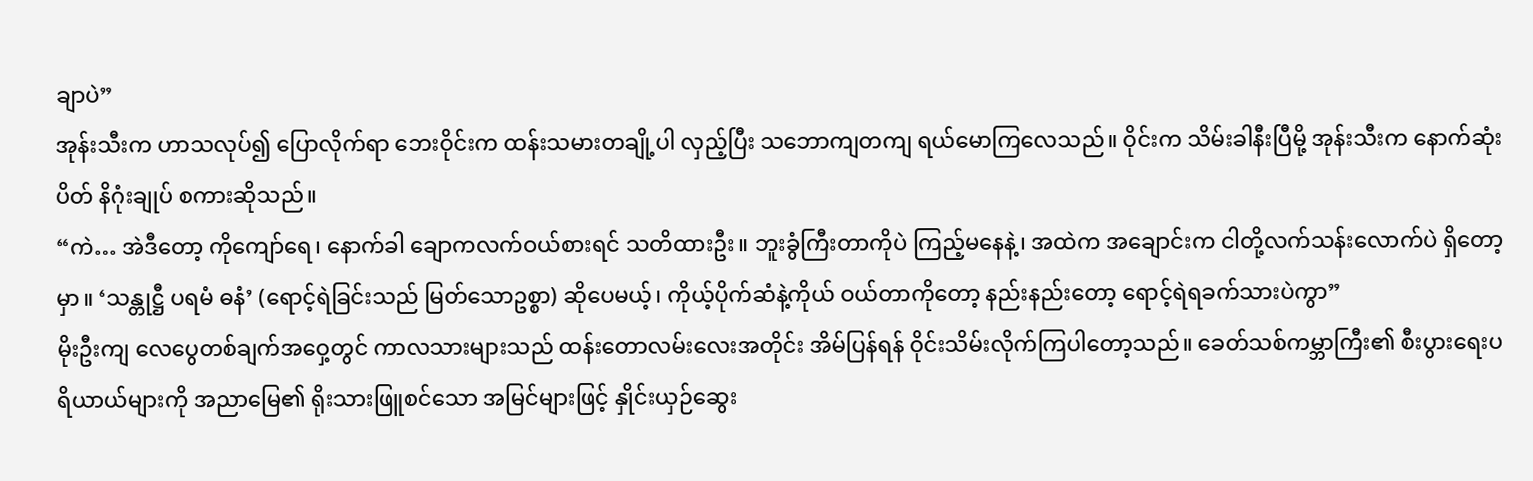ချာပဲ”
အုန်းသီးက ဟာသလုပ်၍ ပြောလိုက်ရာ ဘေးဝိုင်းက ထန်းသမားတချို့ပါ လှည့်ပြီး သဘောကျတကျ ရယ်မောကြလေသည်။ ဝိုင်းက သိမ်းခါနီးပြီမို့ အုန်းသီးက နောက်ဆုံးပိတ် နိဂုံးချုပ် စကားဆိုသည်။
“ကဲ… အဲဒီတော့ ကိုကျော်ရေ၊ နောက်ခါ ချောကလက်ဝယ်စားရင် သတိထားဦး။ ဘူးခွံကြီးတာကိုပဲ ကြည့်မနေနဲ့၊ အထဲက အချောင်းက ငါတို့လက်သန်းလောက်ပဲ ရှိတော့မှာ။ ‘သန္တုဋ္ဌီ ပရမံ ဓနံ’ (ရောင့်ရဲခြင်းသည် မြတ်သောဥစ္စာ) ဆိုပေမယ့်၊ ကိုယ့်ပိုက်ဆံနဲ့ကိုယ် ဝယ်တာကိုတော့ နည်းနည်းတော့ ရောင့်ရဲရခက်သားပဲကွာ”
မိုးဦးကျ လေပွေတစ်ချက်အဝှေ့တွင် ကာလသားများသည် ထန်းတောလမ်းလေးအတိုင်း အိမ်ပြန်ရန် ဝိုင်းသိမ်းလိုက်ကြပါတော့သည်။ ခေတ်သစ်ကမ္ဘာကြီး၏ စီးပွားရေးပရိယာယ်များကို အညာမြေ၏ ရိုးသားဖြူစင်သော အမြင်များဖြင့် နှိုင်းယှဉ်ဆွေး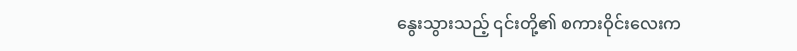နွေးသွားသည့် ၎င်းတို့၏ စကားဝိုင်းလေးက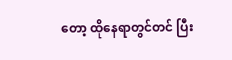တော့ ထိုနေရာတွင်တင် ပြီး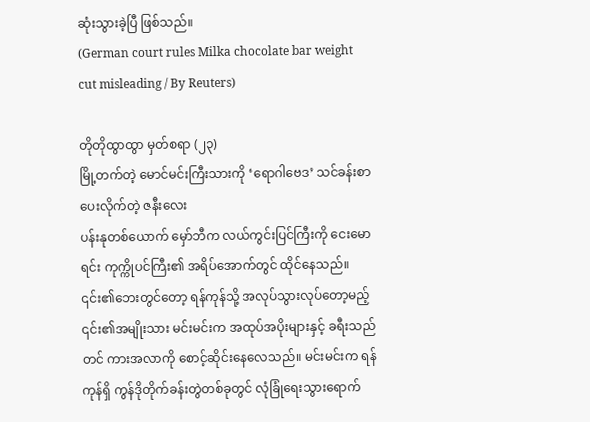ဆုံးသွားခဲ့ပြီ ဖြစ်သည်။
(German court rules Milka chocolate bar weight cut misleading / By Reuters)

တိုတိုထွာထွာ မှတ်စရာ (၂၃)
မြို့တက်တဲ့ မောင်မင်းကြီးသားကို ‘ရောဂါဗေဒ’ သင်ခန်းစာ ပေးလိုက်တဲ့ ဇနီးလေး
ပန်းနုတစ်ယောက် မှော်ဘီက လယ်ကွင်းပြင်ကြီးကို ငေးမောရင်း ကုက္ကိုပင်ကြီး၏ အရိပ်အောက်တွင် ထိုင်နေသည်။ ၎င်း၏ဘေးတွင်တော့ ရန်ကုန်သို့ အလုပ်သွားလုပ်တော့မည့် ၎င်း၏အမျိုးသား မင်းမင်းက အထုပ်အပိုးများနှင့် ခရီးသည်တင် ကားအလာကို စောင့်ဆိုင်းနေလေသည်။ မင်းမင်းက ရန်ကုန်ရှိ ကွန်ဒိုတိုက်ခန်းတွဲတစ်ခုတွင် လုံခြုံရေးသွားရောက်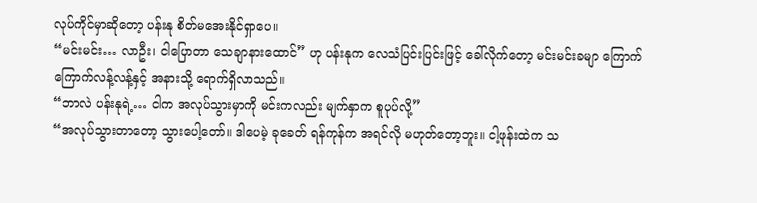လုပ်ကိုင်မှာဆိုတော့ ပန်းနု စိတ်မအေးနိုင်ရှာပေ။
“မင်းမင်း… လာဦး၊ ငါပြောတာ သေချာနားထောင်” ဟု ပန်းနုက လေသံပြင်းပြင်းဖြင့် ခေါ်လိုက်တော့ မင်းမင်းခမျာ ကြောက်ကြောက်လန့်လန့်နှင့် အနားသို့ ရောက်ရှိလာသည်။
“ဘာလဲ ပန်းနုရဲ့… ငါက အလုပ်သွားမှာကို မင်းကလည်း မျက်နှာက စူပုပ်လို့”
“အလုပ်သွားတာတော့ သွားပေါ့တော်။ ဒါပေမဲ့ ခုခေတ် ရန်ကုန်က အရင်လို မဟုတ်တော့ဘူး။ ငါ့ဖုန်းထဲက သ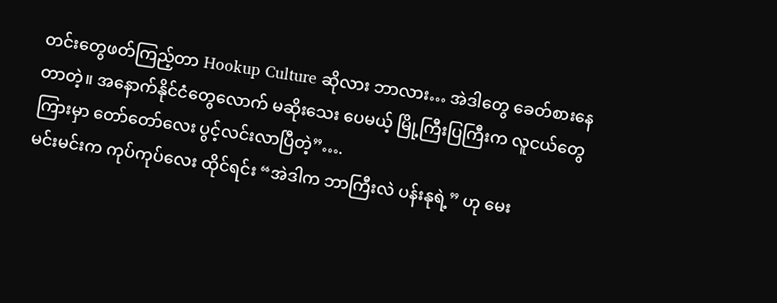တင်းတွေဖတ်ကြည့်တာ Hookup Culture ဆိုလား ဘာလား… အဲဒါတွေ ခေတ်စားနေတာတဲ့။ အနောက်နိုင်ငံတွေလောက် မဆိုးသေး ပေမယ့် မြို့ကြီးပြကြီးက လူငယ်တွေကြားမှာ တော်တော်လေး ပွင့်လင်းလာပြီတဲ့”….
မင်းမင်းက ကုပ်ကုပ်လေး ထိုင်ရင်း “အဲဒါက ဘာကြီးလဲ ပန်းနုရဲ့” ဟု မေး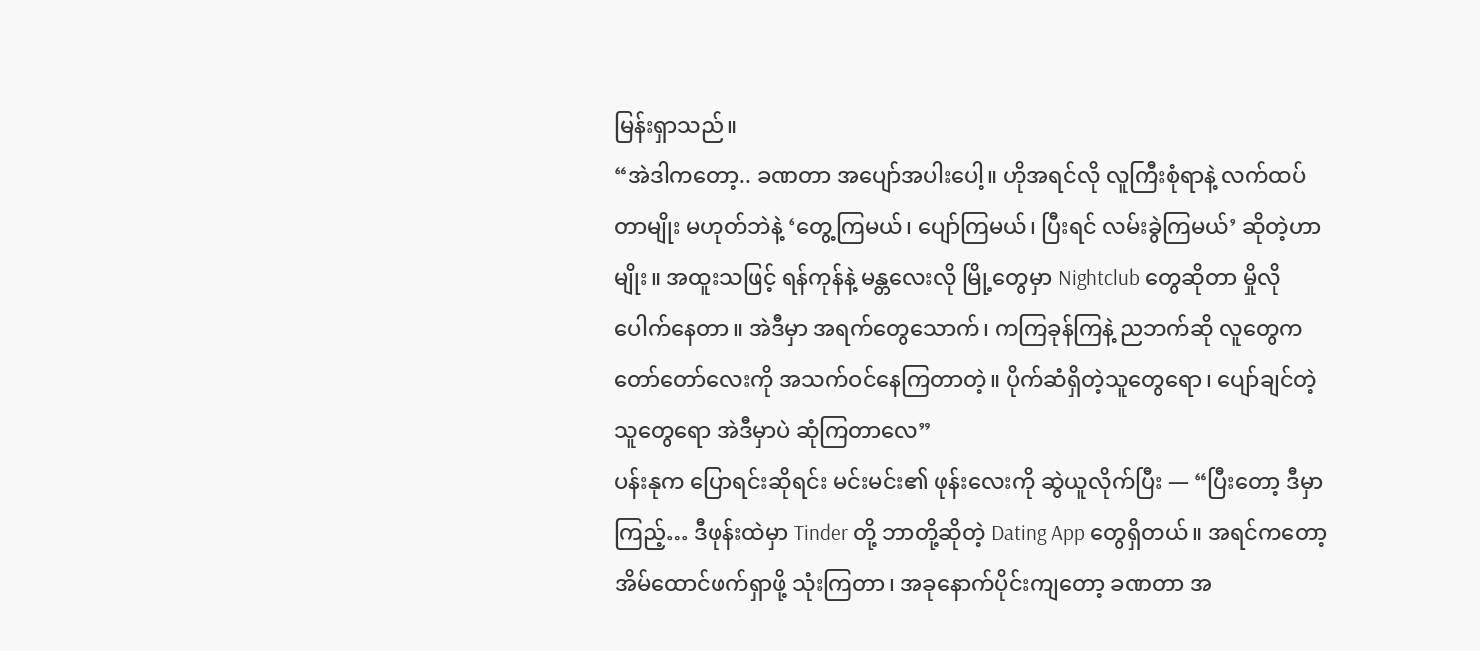မြန်းရှာသည်။
“အဲဒါကတော့.. ခဏတာ အပျော်အပါးပေါ့။ ဟိုအရင်လို လူကြီးစုံရာနဲ့ လက်ထပ်တာမျိုး မဟုတ်ဘဲနဲ့ ‘တွေ့ကြမယ်၊ ပျော်ကြမယ်၊ ပြီးရင် လမ်းခွဲကြမယ်’ ဆိုတဲ့ဟာမျိုး။ အထူးသဖြင့် ရန်ကုန်နဲ့ မန္တလေးလို မြို့တွေမှာ Nightclub တွေဆိုတာ မှိုလိုပေါက်နေတာ။ အဲဒီမှာ အရက်တွေသောက်၊ ကကြခုန်ကြနဲ့ ညဘက်ဆို လူတွေက တော်တော်လေးကို အသက်ဝင်နေကြတာတဲ့။ ပိုက်ဆံရှိတဲ့သူတွေရော၊ ပျော်ချင်တဲ့သူတွေရော အဲဒီမှာပဲ ဆုံကြတာလေ”
ပန်းနုက ပြောရင်းဆိုရင်း မင်းမင်း၏ ဖုန်းလေးကို ဆွဲယူလိုက်ပြီး — “ပြီးတော့ ဒီမှာကြည့်… ဒီဖုန်းထဲမှာ Tinder တို့ ဘာတို့ဆိုတဲ့ Dating App တွေရှိတယ်။ အရင်ကတော့ အိမ်ထောင်ဖက်ရှာဖို့ သုံးကြတာ၊ အခုနောက်ပိုင်းကျတော့ ခဏတာ အ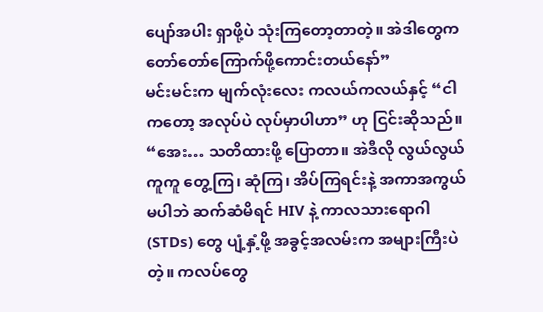ပျော်အပါး ရှာဖို့ပဲ သုံးကြတော့တာတဲ့။ အဲဒါတွေက တော်တော်ကြောက်ဖို့ကောင်းတယ်နော်”
မင်းမင်းက မျက်လုံးလေး ကလယ်ကလယ်နှင့် “ငါကတော့ အလုပ်ပဲ လုပ်မှာပါဟာ” ဟု ငြင်းဆိုသည်။
“အေး… သတိထားဖို့ ပြောတာ။ အဲဒီလို လွယ်လွယ်ကူကူ တွေ့ကြ၊ ဆုံကြ၊ အိပ်ကြရင်းနဲ့ အကာအကွယ်မပါဘဲ ဆက်ဆံမိရင် HIV နဲ့ ကာလသားရောဂါ (STDs) တွေ ပျံ့နှံ့ဖို့ အခွင့်အလမ်းက အများကြီးပဲတဲ့။ ကလပ်တွေ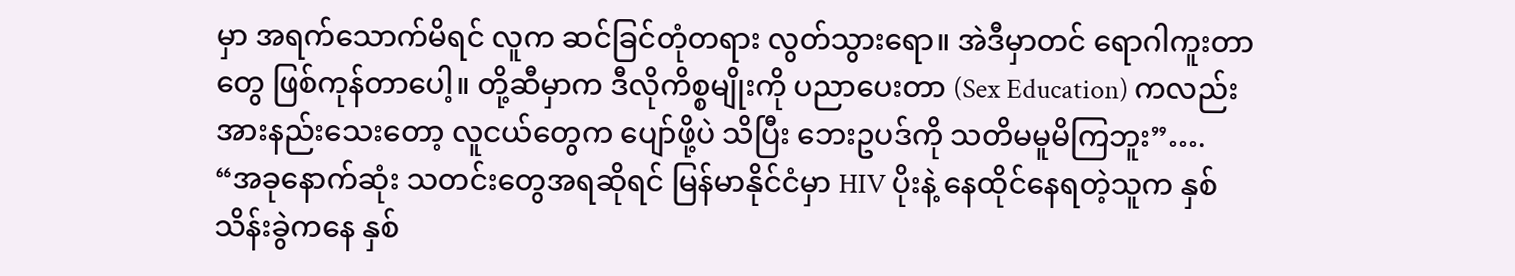မှာ အရက်သောက်မိရင် လူက ဆင်ခြင်တုံတရား လွတ်သွားရော။ အဲဒီမှာတင် ရောဂါကူးတာတွေ ဖြစ်ကုန်တာပေါ့။ တို့ဆီမှာက ဒီလိုကိစ္စမျိုးကို ပညာပေးတာ (Sex Education) ကလည်း အားနည်းသေးတော့ လူငယ်တွေက ပျော်ဖို့ပဲ သိပြီး ဘေးဥပဒ်ကို သတိမမူမိကြဘူး”….
“အခုနောက်ဆုံး သတင်းတွေအရဆိုရင် မြန်မာနိုင်ငံမှာ HIV ပိုးနဲ့ နေထိုင်နေရတဲ့သူက နှစ်သိန်းခွဲကနေ နှစ်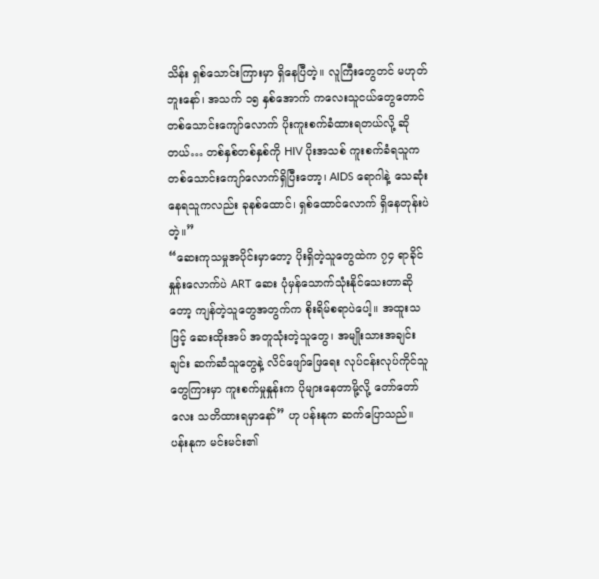သိန်း ရှစ်သောင်းကြားမှာ ရှိနေပြီတဲ့။ လူကြီးတွေတင် မဟုတ်ဘူးနော်၊ အသက် ၁၅ နှစ်အောက် ကလေးသူငယ်တွေတောင် တစ်သောင်းကျော်လောက် ပိုးကူးစက်ခံထားရတယ်လို့ ဆိုတယ်… တစ်နှစ်တစ်နှစ်ကို HIV ပိုးအသစ် ကူးစက်ခံရသူက တစ်သောင်းကျော်လောက်ရှိပြီးတော့၊ AIDS ရောဂါနဲ့ သေဆုံးနေရသူကလည်း ခုနစ်ထောင်၊ ရှစ်ထောင်လောက် ရှိနေတုန်းပဲတဲ့။”
“ဆေးကုသမှုအပိုင်းမှာတော့ ပိုးရှိတဲ့သူတွေထဲက ၇၄ ရာခိုင်နှုန်းလောက်ပဲ ART ဆေး ပုံမှန်သောက်သုံးနိုင်သေးတာဆိုတော့ ကျန်တဲ့သူတွေအတွက်က စိုးရိမ်စရာပဲပေါ့။ အထူးသဖြင့် ဆေးထိုးအပ် အတူသုံးတဲ့သူတွေ၊ အမျိုးသားအချင်းချင်း ဆက်ဆံသူတွေနဲ့ လိင်ဖျော်ဖြေရေး လုပ်ငန်းလုပ်ကိုင်သူတွေကြားမှာ ကူးစက်မှုနှုန်းက ပိုများနေတာမို့လို့ တော်တော်လေး သတိထားရမှာနော်” ဟု ပန်းနုက ဆက်ပြောသည်။
ပန်းနုက မင်းမင်း၏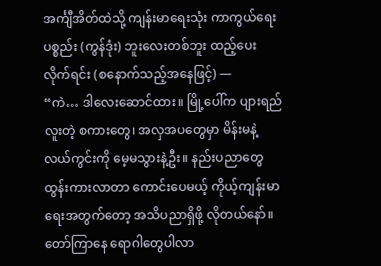အင်္ကျီအိတ်ထဲသို့ ကျန်းမာရေးသုံး ကာကွယ်ရေးပစ္စည်း (ကွန်ဒုံး) ဘူးလေးတစ်ဘူး ထည့်ပေးလိုက်ရင်း (စနောက်သည့်အနေဖြင့်) —
“ကဲ… ဒါလေးဆောင်ထား။ မြို့ပေါ်က ပျားရည်လူးတဲ့ စကားတွေ၊ အလှအပတွေမှာ မိန်းမနဲ့ လယ်ကွင်းကို မေ့မသွားနဲ့ဦး။ နည်းပညာတွေ ထွန်းကားလာတာ ကောင်းပေမယ့် ကိုယ့်ကျန်းမာရေးအတွက်တော့ အသိပညာရှိဖို့ လိုတယ်နော်။ တော်ကြာနေ ရောဂါတွေပါလာ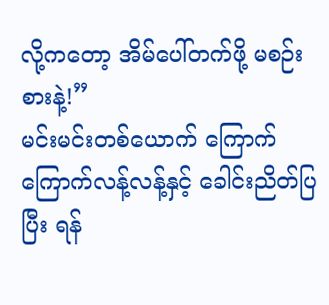လို့ကတော့ အိမ်ပေါ်တက်ဖို့ မစဉ်းစားနဲ့!”
မင်းမင်းတစ်ယောက် ကြောက်ကြောက်လန့်လန့်နှင့် ခေါင်းညိတ်ပြပြီး ရန်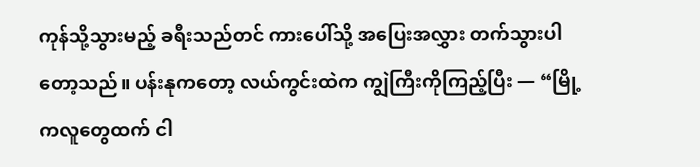ကုန်သို့သွားမည့် ခရီးသည်တင် ကားပေါ်သို့ အပြေးအလွှား တက်သွားပါတော့သည်။ ပန်းနုကတော့ လယ်ကွင်းထဲက ကျွဲကြီးကိုကြည့်ပြီး — “မြို့ကလူတွေထက် ငါ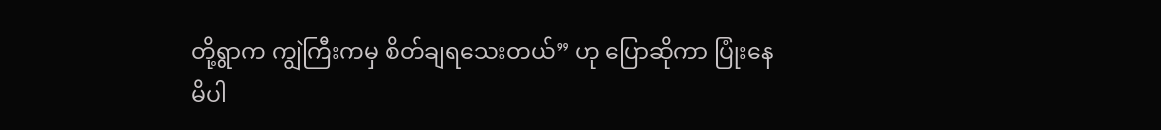တို့ရွာက ကျွဲကြီးကမှ စိတ်ချရသေးတယ်” ဟု ပြောဆိုကာ ပြုံးနေမိပါ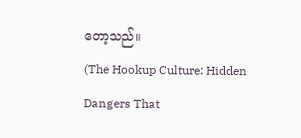တော့သည်။
(The Hookup Culture: Hidden Dangers That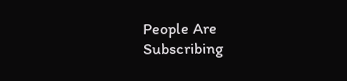People Are Subscribing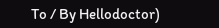To / By Hellodoctor)